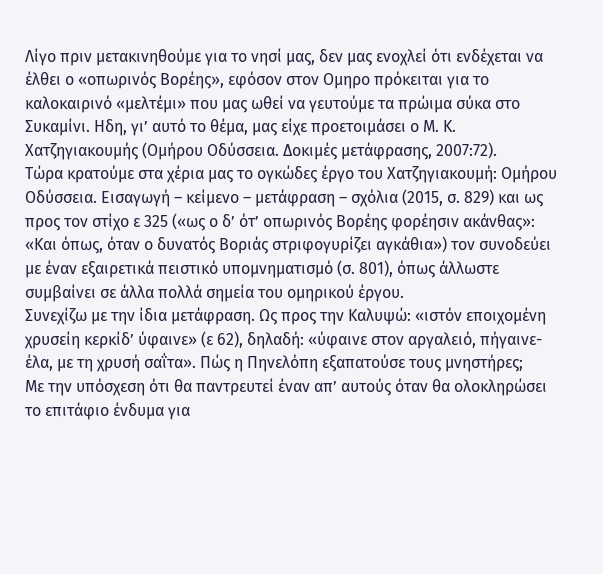Λίγο πριν μετακινηθούμε για το νησί μας, δεν μας ενοχλεί ότι ενδέχεται να έλθει ο «οπωρινός Βορέης», εφόσον στον Ομηρο πρόκειται για το καλοκαιρινό «μελτέμι» που μας ωθεί να γευτούμε τα πρώιμα σύκα στο Συκαμίνι. Ηδη, γι’ αυτό το θέμα, μας είχε προετοιμάσει ο Μ. Κ. Χατζηγιακουμής (Ομήρου Οδύσσεια. Δοκιμές μετάφρασης, 2007:72).
Τώρα κρατούμε στα χέρια μας το ογκώδες έργο του Χατζηγιακουμή: Ομήρου Οδύσσεια. Εισαγωγή – κείμενο – μετάφραση – σχόλια (2015, σ. 829) και ως προς τον στίχο ε 325 («ως ο δ’ ότ’ οπωρινός Βορέης φορέησιν ακάνθας»: «Και όπως, όταν ο δυνατός Βοριάς στριφογυρίζει αγκάθια») τον συνοδεύει με έναν εξαιρετικά πειστικό υπομνηματισμό (σ. 801), όπως άλλωστε συμβαίνει σε άλλα πολλά σημεία του ομηρικού έργου.
Συνεχίζω με την ίδια μετάφραση. Ως προς την Καλυψώ: «ιστόν εποιχομένη χρυσείη κερκίδ’ ύφαινε» (ε 62), δηλαδή: «ύφαινε στον αργαλειό, πήγαινε-έλα, με τη χρυσή σαΐτα». Πώς η Πηνελόπη εξαπατούσε τους μνηστήρες;
Με την υπόσχεση ότι θα παντρευτεί έναν απ’ αυτούς όταν θα ολοκληρώσει το επιτάφιο ένδυμα για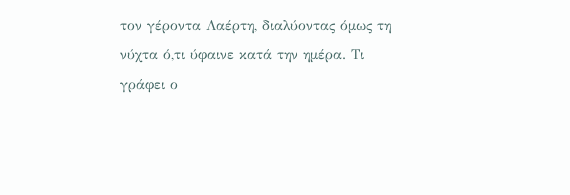τον γέροντα Λαέρτη, διαλύοντας όμως τη νύχτα ό,τι ύφαινε κατά την ημέρα. Τι γράφει ο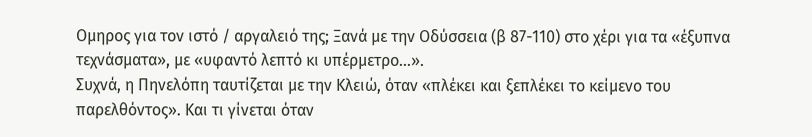Ομηρος για τον ιστό / αργαλειό της; Ξανά με την Οδύσσεια (β 87-110) στο χέρι για τα «έξυπνα τεχνάσματα», με «υφαντό λεπτό κι υπέρμετρο…».
Συχνά, η Πηνελόπη ταυτίζεται με την Κλειώ, όταν «πλέκει και ξεπλέκει το κείμενο του παρελθόντος». Και τι γίνεται όταν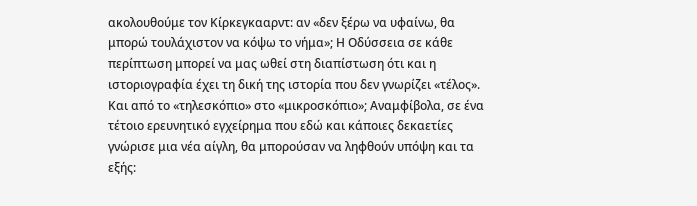ακολουθούμε τον Κίρκεγκααρντ: αν «δεν ξέρω να υφαίνω, θα μπορώ τουλάχιστον να κόψω το νήμα»; Η Οδύσσεια σε κάθε περίπτωση μπορεί να μας ωθεί στη διαπίστωση ότι και η ιστοριογραφία έχει τη δική της ιστορία που δεν γνωρίζει «τέλος».
Και από το «τηλεσκόπιο» στο «μικροσκόπιο»; Αναμφίβολα, σε ένα τέτοιο ερευνητικό εγχείρημα που εδώ και κάποιες δεκαετίες γνώρισε μια νέα αίγλη, θα μπορούσαν να ληφθούν υπόψη και τα εξής: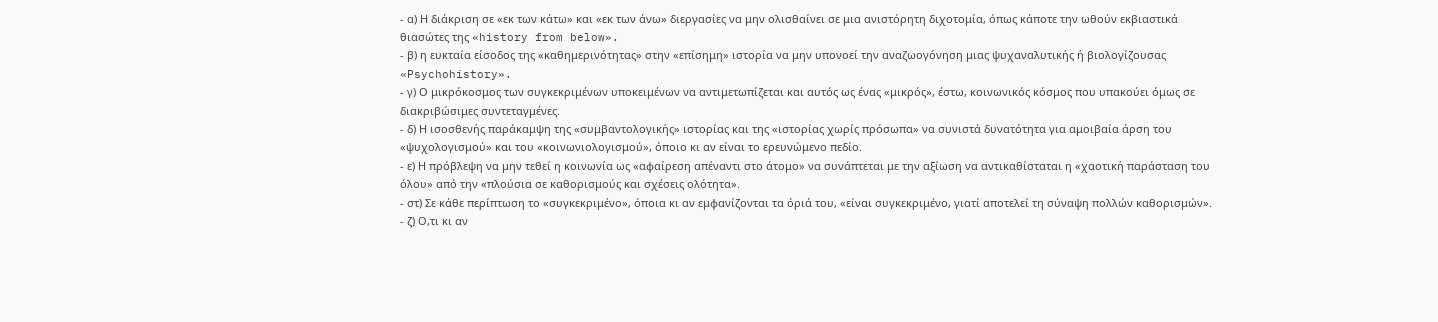- α) Η διάκριση σε «εκ των κάτω» και «εκ των άνω» διεργασίες να μην ολισθαίνει σε μια ανιστόρητη διχοτομία, όπως κάποτε την ωθούν εκβιαστικά θιασώτες της «history from below».
- β) η ευκταία είσοδος της «καθημερινότητας» στην «επίσημη» ιστορία να μην υπονοεί την αναζωογόνηση μιας ψυχαναλυτικής ή βιολογίζουσας «Psychohistory».
- γ) Ο μικρόκοσμος των συγκεκριμένων υποκειμένων να αντιμετωπίζεται και αυτός ως ένας «μικρός», έστω, κοινωνικός κόσμος που υπακούει όμως σε διακριβώσιμες συντεταγμένες.
- δ) Η ισοσθενής παράκαμψη της «συμβαντολογικής» ιστορίας και της «ιστορίας χωρίς πρόσωπα» να συνιστά δυνατότητα για αμοιβαία άρση του «ψυχολογισμού» και του «κοινωνιολογισμού», όποιο κι αν είναι το ερευνώμενο πεδίο.
- ε) Η πρόβλεψη να μην τεθεί η κοινωνία ως «αφαίρεση απέναντι στο άτομο» να συνάπτεται με την αξίωση να αντικαθίσταται η «χαοτική παράσταση του όλου» από την «πλούσια σε καθορισμούς και σχέσεις ολότητα».
- στ) Σε κάθε περίπτωση το «συγκεκριμένο», όποια κι αν εμφανίζονται τα όριά του, «είναι συγκεκριμένο, γιατί αποτελεί τη σύναψη πολλών καθορισμών».
- ζ) Ο,τι κι αν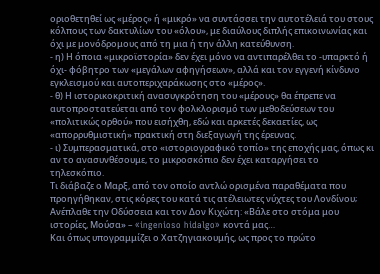οριοθετηθεί ως «μέρος» ή «μικρό» να συντάσσει την αυτοτέλειά του στους κόλπους των δακτυλίων του «όλου», με διαύλους διπλής επικοινωνίας και όχι με μονόδρομους από τη μια ή την άλλη κατεύθυνση.
- η) Η όποια «μικροϊστορία» δεν έχει μόνο να αντιπαρέλθει το -υπαρκτό ή όχι- φόβητρο των «μεγάλων αφηγήσεων», αλλά και τον εγγενή κίνδυνο εγκλεισμού και αυτοπεριχαράκωσης στο «μέρος».
- θ) Η ιστορικοκριτική ανασυγκρότηση του «μέρους» θα έπρεπε να αυτοπροστατεύεται από τον φολκλορισμό των μεθοδεύσεων του «πολιτικώς ορθού» που εισήχθη, εδώ και αρκετές δεκαετίες, ως «απορρυθμιστική» πρακτική στη διεξαγωγή της έρευνας.
- ι) Συμπερασματικά, στο «ιστοριογραφικό τοπίο» της εποχής μας, όπως κι αν το ανασυνθέσουμε, το μικροσκόπιο δεν έχει καταργήσει το τηλεσκόπιο.
Τι διάβαζε ο Μαρξ, από τον οποίο αντλώ ορισμένα παραθέματα που προηγήθηκαν, στις κόρες του κατά τις ατέλειωτες νύχτες του Λονδίνου; Ανέπλαθε την Οδύσσεια και τον Δον Κιχώτη: «Βάλε στο στόμα μου ιστορίες, Μούσα» – «ingenioso hidalgo» κοντά μας…
Και όπως υπογραμμίζει ο Χατζηγιακουμής, ως προς το πρώτο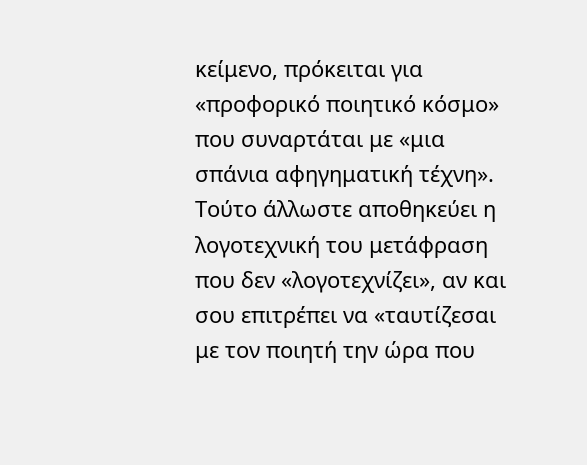κείμενο, πρόκειται για «προφορικό ποιητικό κόσμο» που συναρτάται με «μια σπάνια αφηγηματική τέχνη». Τούτο άλλωστε αποθηκεύει η λογοτεχνική του μετάφραση που δεν «λογοτεχνίζει», αν και σου επιτρέπει να «ταυτίζεσαι με τον ποιητή την ώρα που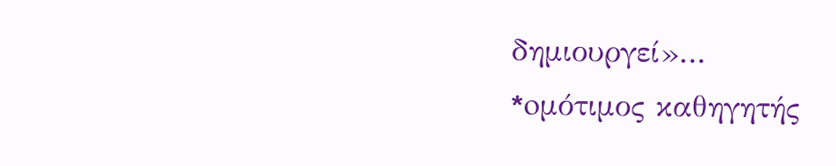δημιουργεί»…
*oμότιμος καθηγητής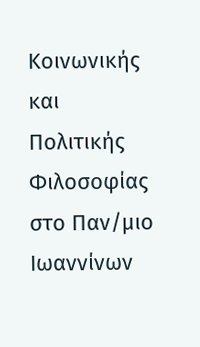Κοινωνικής και Πολιτικής Φιλοσοφίας στο Παν/μιο Ιωαννίνων